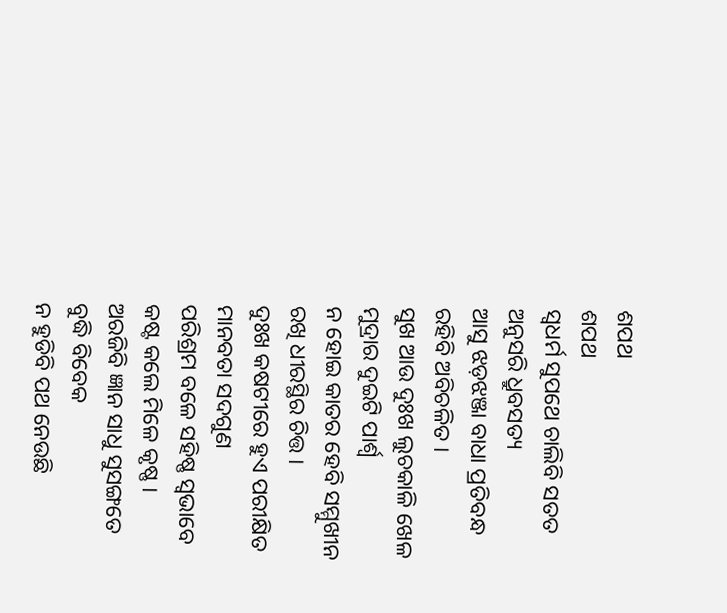ଶପଥ
ଶପଥ
ସ୍ୱଧର୍ମ ସୁପଥେ ଚାଲିବି ସତତ
ଅନୁସରି ଧ୍ରୁବସତ୍ୟ
ଆସୁ ଝଡ଼ଝଞ୍ଜା ବାଧା ପ୍ରତିବନ୍ଧ
ରହିବି ଅବିଚଳିତ ।
ସୁଖ ଆଉ ଦୁଃଖ ଲୁଚକାଳି ଖେଳ
ମୁଦ୍ରାର ଦୁଇଟି ପାର୍ଶ୍ଵ
ନ ହୋଇ କାତର ହେବି ସମ୍ମୁଖୀନ
ରଖି ଧୀରସ୍ଥିର ଚିତ୍ତ ।
ଦୁଃଖ କଷଟୀରେ ହୁଏ ପରୀକ୍ଷିତ
ମାନବତା ସଦଗୁଣ
ପରିଶ୍ରମ ବଳେ ସହିଷ୍ଣ ସ୍ୱଭାବେ
କଷ୍ଟ କଲେ ମିଳେ କୃଷ୍ଣ ।
ଅରଜିବି ଜ୍ଞାନ ସାଧୁ ସୁସଙ୍ଗତେ
ବୁଦ୍ଧି ବିବେକ
ନ ହୁଡିବି ପଥ ନେଉଛି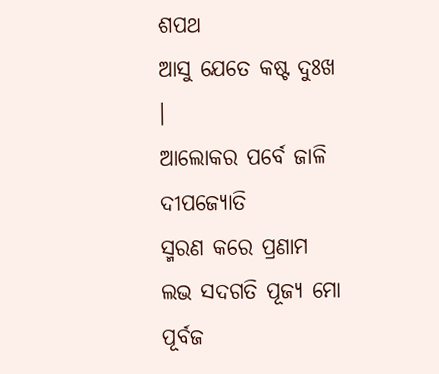ଶପଥ
ଆସୁ ଯେତେ କଷ୍ଟ ଦୁଃଖ ।
ଆଲୋକର ପର୍ବେ ଜାଳି ଦୀପଜ୍ୟୋତି
ସ୍ମରଣ କରେ ପ୍ରଣାମ
ଲଭ ସଦଗତି ପୂଜ୍ୟ ମୋ ପୂର୍ବଜ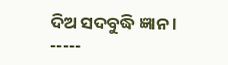ଦିଅ ସଦବୁଦ୍ଧି ଜ୍ଞାନ ।
-----